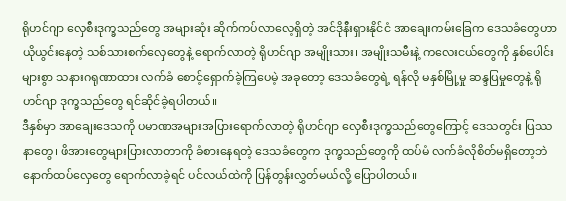ရိုဟင်ဂျာ လှေစီးဒုက္ခသည်တွေ အများဆုံး ဆိုက်ကပ်လာလေ့ရှိတဲ့ အင်ဒိုနီးရှားနိုင်ငံ အာချေးကမ်းခြေက ဒေသခံတွေဟာ ယိုယွင်းနေတဲ့ သစ်သားစက်လှေတွေနဲ့ ရောက်လာတဲ့ ရိုဟင်ဂျာ အမျိုးသား၊ အမျိုးသမီးနဲ့ ကလေးငယ်တွေကို နှစ်ပေါင်းများစွာ သနားဂရုဏာထား လက်ခံ စောင့်ရှောက်ခဲ့ကြပေမဲ့ အခုတော့ ဒေသခံတွေရဲ့ ရန်လို မနှစ်မြို့မှု ဆန္ဒပြမှုတွေနဲ့ ရိုဟင်ဂျာ ဒုက္ခသည်တွေ ရင်ဆိုင်ခဲ့ရပါတယ်။
ဒီနှစ်မှာ အာချေးဒေသကို ပမာဏအများအပြားရောက်လာတဲ့ ရိုဟင်ဂျာ လှေစီးဒုက္ခသည်တွေကြောင့် ဒေသတွင်း ပြဿနာတွေ၊ ဖိအားတွေများပြားလာတာကို ခံစားနေရတဲ့ ဒေသခံတွေက ဒုက္ခသည်တွေကို ထပ်မံ လက်ခံလိုစိတ်မရှိတော့ဘဲ နောက်ထပ်လှေတွေ ရောက်လာခဲ့ရင် ပင်လယ်ထဲကို ပြန်တွန်းလွှတ်မယ်လို့ ပြောပါတယ်။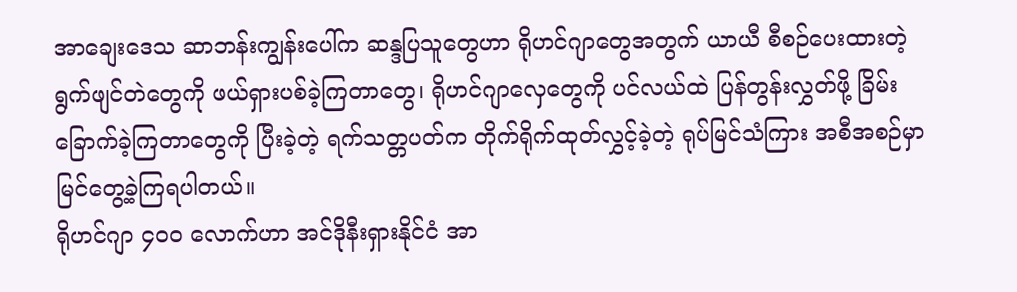အာချေးဒေသ ဆာဘန်းကျွန်းပေါ်က ဆန္ဒပြသူတွေဟာ ရိုဟင်ဂျာတွေအတွက် ယာယီ စီစဉ်ပေးထားတဲ့ ရွက်ဖျင်တဲတွေကို ဖယ်ရှားပစ်ခဲ့ကြတာတွေ၊ ရိုဟင်ဂျာလှေတွေကို ပင်လယ်ထဲ ပြန်တွန်းလွှတ်ဖို့ ခြိမ်းခြောက်ခဲ့ကြတာတွေကို ပြီးခဲ့တဲ့ ရက်သတ္တပတ်က တိုက်ရိုက်ထုတ်လွှင့်ခဲ့တဲ့ ရုပ်မြင်သံကြား အစီအစဉ်မှာ မြင်တွေ့ခဲ့ကြရပါတယ်။
ရိုဟင်ဂျာ ၄၀၀ လောက်ဟာ အင်ဒိုနီးရှားနိုင်ငံ အာ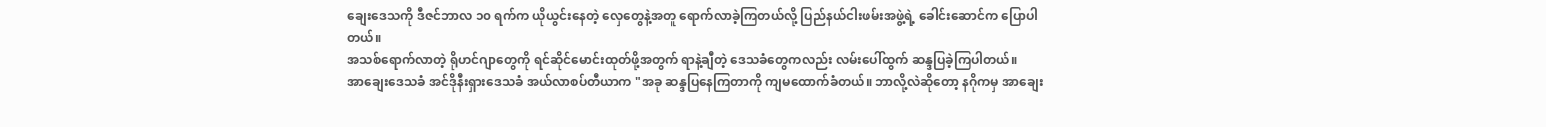ချေးဒေသကို ဒီဇင်ဘာလ ၁၀ ရက်က ယိုယွင်းနေတဲ့ လှေတွေနဲ့အတူ ရောက်လာခဲ့ကြတယ်လို့ ပြည်နယ်ငါးဖမ်းအဖွဲ့ရဲ့ ခေါင်းဆောင်က ပြောပါတယ်။
အသစ်ရောက်လာတဲ့ ရိုဟင်ဂျာတွေကို ရင်ဆိုင်မောင်းထုတ်ဖို့အတွက် ရာနဲ့ချီတဲ့ ဒေသခံတွေကလည်း လမ်းပေါ်ထွက် ဆန္ဒပြခဲ့ကြပါတယ်။
အာချေးဒေသခံ အင်ဒိုနီးရှားဒေသခံ အယ်လာစပ်တီယာက "အခု ဆန္ဒပြနေကြတာကို ကျမထောက်ခံတယ်။ ဘာလို့လဲဆိုတော့ နဂိုကမှ အာချေး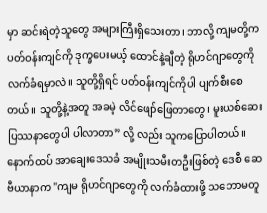မှာ ဆင်းရဲတဲ့သူတွေ အများကြီးရှိသေးတာ၊ ဘာလို့ ကျမတို့က ပတ်ဝန်းကျင်ကို ဒုက္ခပေးမယ့် ထောင်နဲ့ချီတဲ့ ရိုဟင်ဂျာတွေကို လက်ခံရမှာလဲ။ သူတို့ရှိရင် ပတ်ဝန်းကျင်ကိုပါ ပျက်စီးစေတယ်။ သူတို့နဲ့အတူ အခမဲ့ လိင်ဖျော်ဖြေတာတွေ၊ မူးယစ်ဆေးပြဿနာတွေပါ ပါလာတာ” လို့ လည်း သူကပြောပါတယ်။
နောက်ထပ် အာချေးဒေသခံ အမျိုးသမီးတဦးဖြစ်တဲ့ ဒေစီ ဆေဗီယာနာက "ကျမ ရိုဟင်ဂျာတွေကို လက်ခံထားဖို့ သဘောမတူ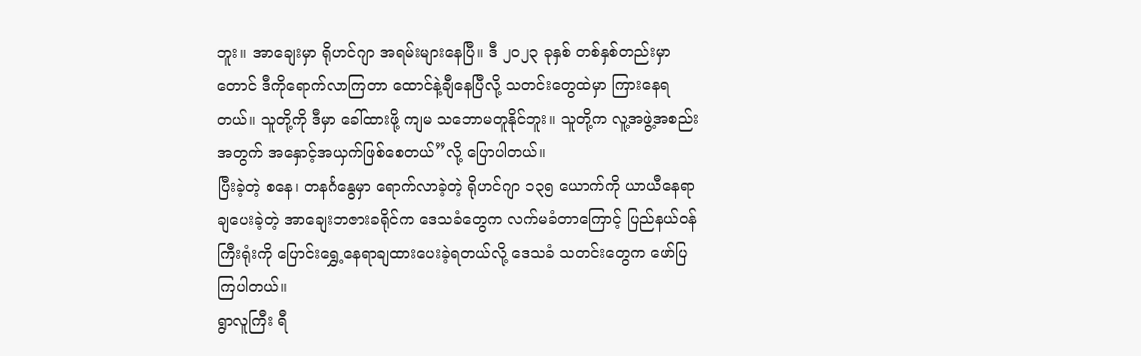ဘူး။ အာချေးမှာ ရိုဟင်ဂျာ အရမ်းများနေပြီ။ ဒီ ၂၀၂၃ ခုနှစ် တစ်နှစ်တည်းမှာတောင် ဒီကိုရောက်လာကြတာ ထောင်နဲ့ချီနေပြီလို့ သတင်းတွေထဲမှာ ကြားနေရတယ်။ သူတို့ကို ဒီမှာ ခေါ်ထားဖို့ ကျမ သဘောမတူနိုင်ဘူး။ သူတို့က လူ့အဖွဲ့အစည်းအတွက် အနှောင့်အယှက်ဖြစ်စေတယ်”လို့ ပြောပါတယ်။
ပြီးခဲ့တဲ့ စနေ၊ တနင်္ဂနွေမှာ ရောက်လာခဲ့တဲ့ ရိုဟင်ဂျာ ၁၃၅ ယောက်ကို ယာယီနေရာချပေးခဲ့တဲ့ အာချေးဘဇားခရိုင်က ဒေသခံတွေက လက်မခံတာကြောင့် ပြည်နယ်ဝန်ကြီးရုံးကို ပြောင်းရွှေ့နေရာချထားပေးခဲ့ရတယ်လို့ ဒေသခံ သတင်းတွေက ဖော်ပြကြပါတယ်။
ရွာလူကြီး ရီ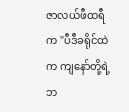ဇာလယ်ဖီထရီက "ပီဒီခရိုင်ထဲက ကျနော်တို့ရဲ့ ဘ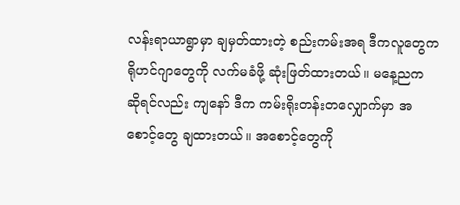လန်းရာယာရွာမှာ ချမှတ်ထားတဲ့ စည်းကမ်းအရ ဒီကလူတွေက ရိုဟင်ဂျာတွေကို လက်မခံဖို့ ဆုံးဖြတ်ထားတယ်။ မနေ့ညက ဆိုရင်လည်း ကျနော် ဒီက ကမ်းရိုးတန်းတလျှောက်မှာ အစောင့်တွေ ချထားတယ်။ အစောင့်တွေကို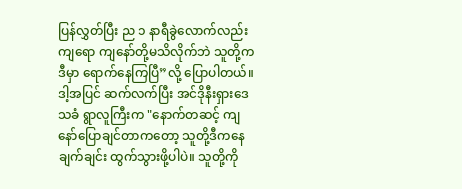ပြန်လွှတ်ပြီး ည ၁ နာရီခွဲလောက်လည်းကျရော ကျနော်တို့မသိလိုက်ဘဲ သူတို့ကဒီမှာ ရောက်နေကြပြီ”လို့ ပြောပါတယ်။
ဒါ့အပြင် ဆက်လက်ပြီး အင်ဒိုနီးရှားဒေသခံ ရွာလူကြီးက "နောက်တဆင့် ကျနော်ပြောချင်တာကတော့ သူတို့ဒီကနေ ချက်ချင်း ထွက်သွားဖို့ပါပဲ။ သူတို့ကို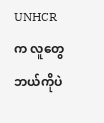UNHCR က လူတွေ ဘယ်ကိုပဲ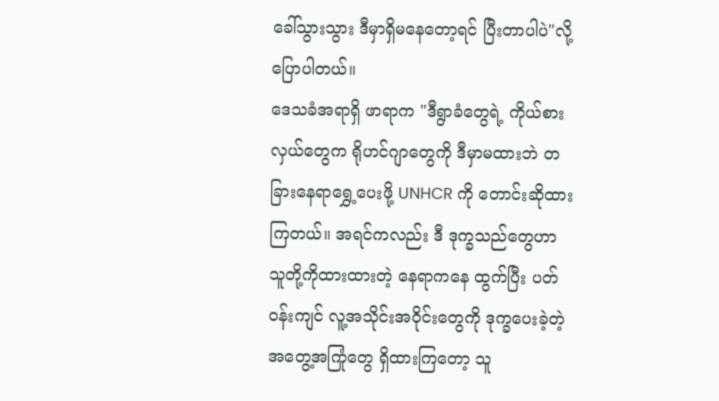ခေါ်သွားသွား ဒီမှာရှိမနေတော့ရင် ပြီးတာပါပဲ"လို့ ပြောပါတယ်။
ဒေသခံအရာရှိ ဖာရာက "ဒီရွာခံတွေရဲ့ ကိုယ်စားလှယ်တွေက ရိုဟင်ဂျာတွေကို ဒီမှာမထားဘဲ တခြားနေရာရွှေ့ပေးဖို့ UNHCR ကို တောင်းဆိုထားကြတယ်။ အရင်ကလည်း ဒီ ဒုက္ခသည်တွေဟာ သူတို့ကိုထားထားတဲ့ နေရာကနေ ထွက်ပြီး ပတ်ဝန်းကျင် လူ့အသိုင်းအဝိုင်းတွေကို ဒုက္ခပေးခဲ့တဲ့ အတွေ့အကြုံတွေ ရှိထားကြတော့ သူ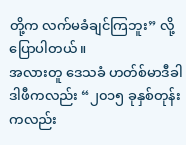တို့က လက်မခံချင်ကြဘူး” လို့ ပြောပါတယ်။
အလားတူ ဒေသခံ ဟတ်စ်မာဒီခါဒါဖီကလည်း “၂၀၁၅ ခုနှစ်တုန်းကလည်း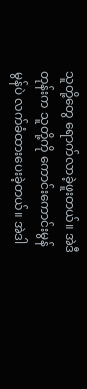သူတို့တွေ ရောက်လာခဲ့ဖူးတယ်။ အဲဒီတုန်းက သူတို့ကို ကောင်းကောင်းမွန်မွန်ပဲ လက်ခံထားပေးခဲ့တယ်။ အဲဒါ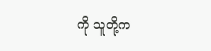ကို သူတို့က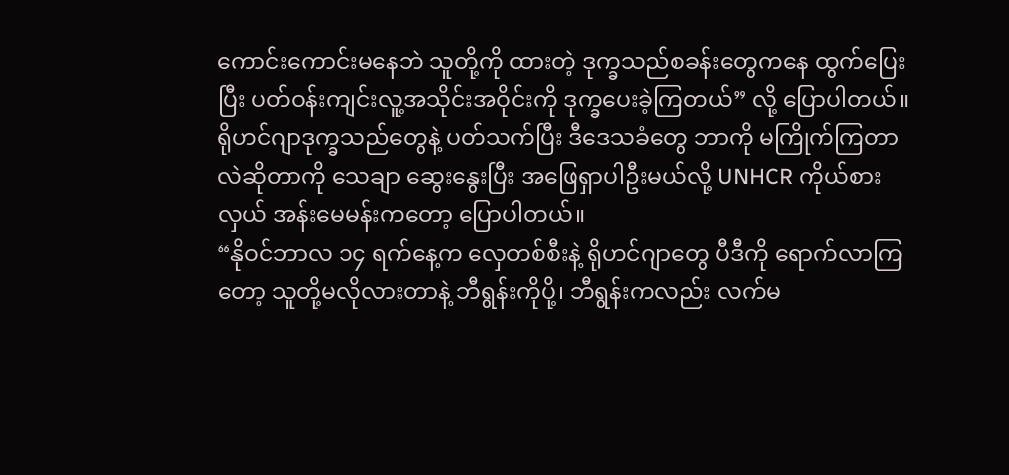ကောင်းကောင်းမနေဘဲ သူတို့ကို ထားတဲ့ ဒုက္ခသည်စခန်းတွေကနေ ထွက်ပြေးပြီး ပတ်ဝန်းကျင်းလူ့အသိုင်းအဝိုင်းကို ဒုက္ခပေးခဲ့ကြတယ်” လို့ ပြောပါတယ်။
ရိုဟင်ဂျာဒုက္ခသည်တွေနဲ့ ပတ်သက်ပြီး ဒီဒေသခံတွေ ဘာကို မကြိုက်ကြတာလဲဆိုတာကို သေချာ ဆွေးနွေးပြီး အဖြေရှာပါဦးမယ်လို့ UNHCR ကိုယ်စားလှယ် အန်းမေမန်းကတော့ ပြောပါတယ်။
“နိုဝင်ဘာလ ၁၄ ရက်နေ့က လှေတစ်စီးနဲ့ ရိုဟင်ဂျာတွေ ပီဒီကို ရောက်လာကြတော့ သူတို့မလိုလားတာနဲ့ ဘီရွန်းကိုပို့၊ ဘီရွန်းကလည်း လက်မ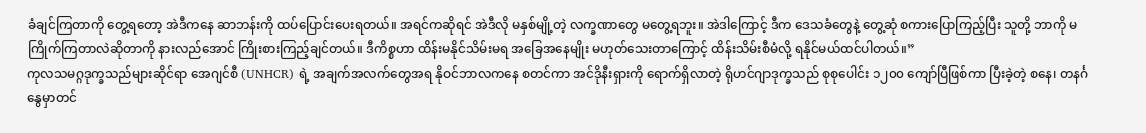ခံချင်ကြတာကို တွေ့ရတော့ အဲဒီကနေ ဆာဘန်းကို ထပ်ပြောင်းပေးရတယ်။ အရင်ကဆိုရင် အဲဒီလို မနှစ်မျို့တဲ့ လက္ခဏာတွေ မတွေ့ရဘူး။ အဲဒါကြောင့် ဒီက ဒေသခံတွေနဲ့ တွေ့ဆုံ စကားပြောကြည့်ပြီး သူတို့ ဘာကို မကြိုက်ကြတာလဲဆိုတာကို နားလည်အောင် ကြိုးစားကြည့်ချင်တယ်။ ဒီကိစ္စဟာ ထိန်းမနိုင်သိမ်းမရ အခြေအနေမျိုး မဟုတ်သေးတာကြောင့် ထိန်းသိမ်းစီမံလို့ ရနိုင်မယ်ထင်ပါတယ်။”
ကုလသမဂ္ဂဒုက္ခသည်များဆိုင်ရာ အေဂျင်စီ (UNHCR) ရဲ့ အချက်အလက်တွေအရ နိုဝင်ဘာလကနေ စတင်ကာ အင်ဒိုနီးရှားကို ရောက်ရှိလာတဲ့ ရိုဟင်ဂျာဒုက္ခသည် စုစုပေါင်း ၁၂၀၀ ကျော်ပြီဖြစ်ကာ ပြီးခဲ့တဲ့ စနေ၊ တနင်္ဂနွေမှာတင်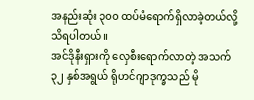အနည်းဆုံး ၃၀၀ ထပ်မံရောက်ရှိလာခဲ့တယ်လို့ သိရပါတယ်။
အင်ဒိုနီးရှားကို လှေစီးရောက်လာတဲ့ အသက် ၃၂ နှစ်အရွယ် ရိုဟင်ဂျာဒုက္ခသည် မို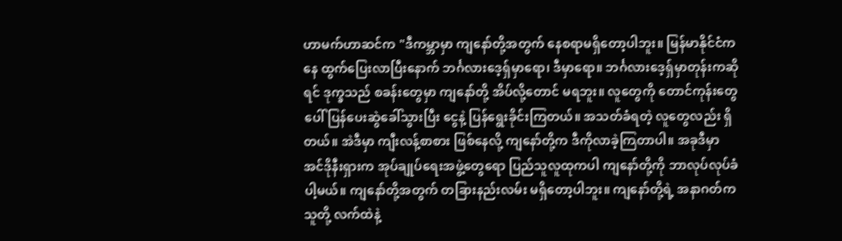ဟာမက်ဟာဆင်က "ဒီကမ္ဘာမှာ ကျနော်တို့အတွက် နေစရာမရှိတော့ပါဘူး။ မြန်မာနိုင်ငံကနေ ထွက်ပြေးလာပြီးနောက် ဘင်္ဂလားဒေ့ရှ်မှာရော၊ ဒီမှာရော။ ဘင်္ဂလားဒေ့ရှ်မှာတုန်းကဆိုရင် ဒုက္ခသည် စခန်းတွေမှာ ကျနော်တို့ အိပ်လို့တောင် မရဘူး။ လူတွေကို တောင်ကုန်းတွေပေါ် ပြန်ပေးဆွဲခေါ်သွားပြီး ငွေနဲ့ ပြန်ရွေးခိုင်းကြတယ်။ အသတ်ခံရတဲ့ လူတွေလည်း ရှိတယ်။ အဲဒီမှာ ကျီးလန့်စာစား ဖြစ်နေလို့ ကျနော်တို့က ဒီကိုလာခဲ့ကြတာပါ။ အခုဒီမှာ အင်ဒိုနီးရှားက အုပ်ချုပ်ရေးအဖွဲ့တွေရော ပြည်သူလူထုကပါ ကျနော်တို့ကို ဘာလုပ်လုပ်ခံပါ့မယ်။ ကျနော်တို့အတွက် တခြားနည်းလမ်း မရှိတော့ပါဘူး။ ကျနော်တို့ရဲ့ အနာဂတ်က သူတို့ လက်ထဲနဲ့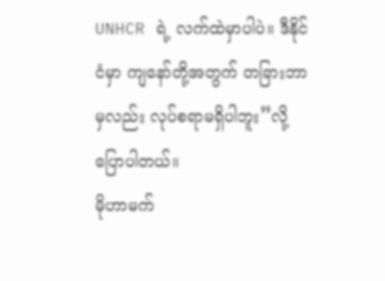UNHCR ရဲ့ လက်ထဲမှာပါပဲ။ ဒီနိုင်ငံမှာ ကျနော်တို့အတွက် တခြားဘာမှလည်း လုပ်စရာမရှိပါဘူး”လို့ ပြောပါတယ်။
မိုဟာမက်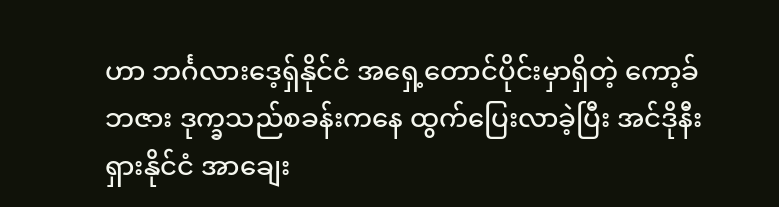ဟာ ဘင်္ဂလားဒေ့ရှ်နိုင်ငံ အရှေ့တောင်ပိုင်းမှာရှိတဲ့ ကော့ခ်ဘဇား ဒုက္ခသည်စခန်းကနေ ထွက်ပြေးလာခဲ့ပြီး အင်ဒိုနီးရှားနိုင်ငံ အာချေး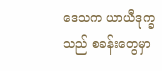ဒေသက ယာယီဒုက္ခသည် စခန်းတွေမှာ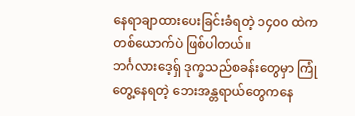နေရာချာထားပေးခြင်းခံရတဲ့ ၁၄၀၀ ထဲက တစ်ယောက်ပဲ ဖြစ်ပါတယ်။
ဘင်္ဂလားဒေ့ရှ် ဒုက္ခသည်စခန်းတွေမှာ ကြုံတွေ့နေရတဲ့ ဘေးအန္တရာယ်တွေကနေ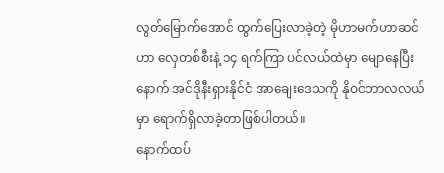လွတ်မြောက်အောင် ထွက်ပြေးလာခဲ့တဲ့ မိုဟာမက်ဟာဆင်ဟာ လှေတစ်စီးနဲ့ ၁၄ ရက်ကြာ ပင်လယ်ထဲမှာ မျောနေပြီးနောက် အင်ဒိုနီးရှားနိုင်ငံ အာချေးဒေသကို နိုဝင်ဘာလလယ်မှာ ရောက်ရှိလာခဲ့တာဖြစ်ပါတယ်။
နောက်ထပ်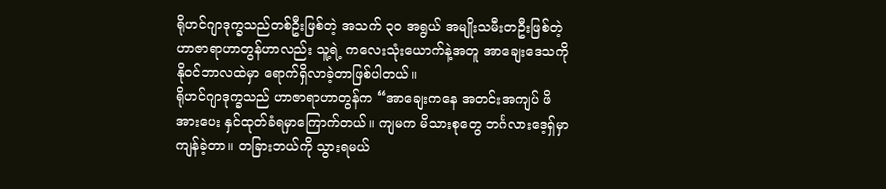ရိုဟင်ဂျာဒုက္ခသည်တစ်ဦးဖြစ်တဲ့ အသက် ၃၀ အရွယ် အမျိုးသမီးတဦးဖြစ်တဲ့ ဟာဇာရာဟာတွန်ဟာလည်း သူ့ရဲ့ ကလေးသုံးယောက်နဲ့အတူ အာချေးဒေသကို နိုဝင်ဘာလထဲမှာ ရောက်ရှိလာခဲ့တာဖြစ်ပါတယ်။
ရိုဟင်ဂျာဒုက္ခသည် ဟာဇာရာဟာတွန်က “အာချေးကနေ အတင်းအကျပ် ဖိအားပေး နှင်ထုတ်ခံရမှာကြောက်တယ်။ ကျမက မိသားစုတွေ ဘင်္ဂလားဒေ့ရှ်မှာ ကျန်ခဲ့တာ။ တခြားဘယ်ကို သွားရမယ်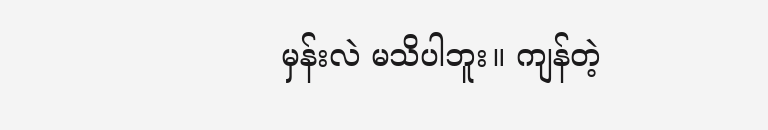မှန်းလဲ မသိပါဘူး။ ကျန်တဲ့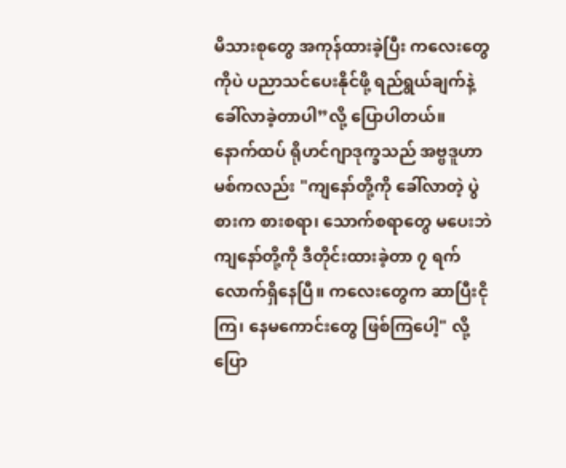မိသားစုတွေ အကုန်ထားခဲ့ပြီး ကလေးတွေကိုပဲ ပညာသင်ပေးနိုင်ဖို့ ရည်ရွယ်ချက်နဲ့ ခေါ်လာခဲ့တာပါ”လို့ ပြောပါတယ်။
နောက်ထပ် ရိုဟင်ဂျာဒုက္ခသည် အဗ္ဗဒူဟာမစ်ကလည်း "ကျနော်တို့ကို ခေါ်လာတဲ့ ပွဲစားက စားစရာ၊ သောက်စရာတွေ မပေးဘဲ ကျနော်တို့ကို ဒီတိုင်းထားခဲ့တာ ၇ ရက်လောက်ရှိနေပြီ။ ကလေးတွေက ဆာပြီးငိုကြ၊ နေမကောင်းတွေ ဖြစ်ကြပေါ့" လို့ ပြော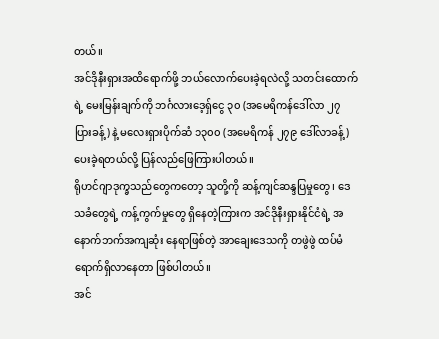တယ်။
အင်ဒိုနီးရှားအထိရောက်ဖို့ ဘယ်လောက်ပေးခဲ့ရလဲလို့ သတင်းထောက်ရဲ့ မေးမြန်းချက်ကို ဘင်္ဂလားဒေ့ရှ်ငွေ ၃၀ (အမေရိကန်ဒေါ်လာ ၂၇ ပြားခန့်) နဲ့ မလေးရှားပိုက်ဆံ ၁၃၀၀ (အမေရိကန် ၂၇၉ ဒေါ်လာခန့်) ပေးခဲ့ရတယ်လို့ ပြန်လည်ဖြေကြားပါတယ်။
ရိုဟင်ဂျာဒုက္ခသည်တွေကတော့ သူတို့ကို ဆန့်ကျင်ဆန္ဒပြမှုတွေ၊ ဒေသခံတွေရဲ့ ကန့်ကွက်မှုတွေ ရှိနေတဲ့ကြားက အင်ဒိုနီးရှားနိုင်ငံရဲ့ အနောက်ဘက်အကျဆုံး နေရာဖြစ်တဲ့ အာချေးဒေသကို တဖွဲဖွဲ ထပ်မံရောက်ရှိလာနေတာ ဖြစ်ပါတယ်။
အင်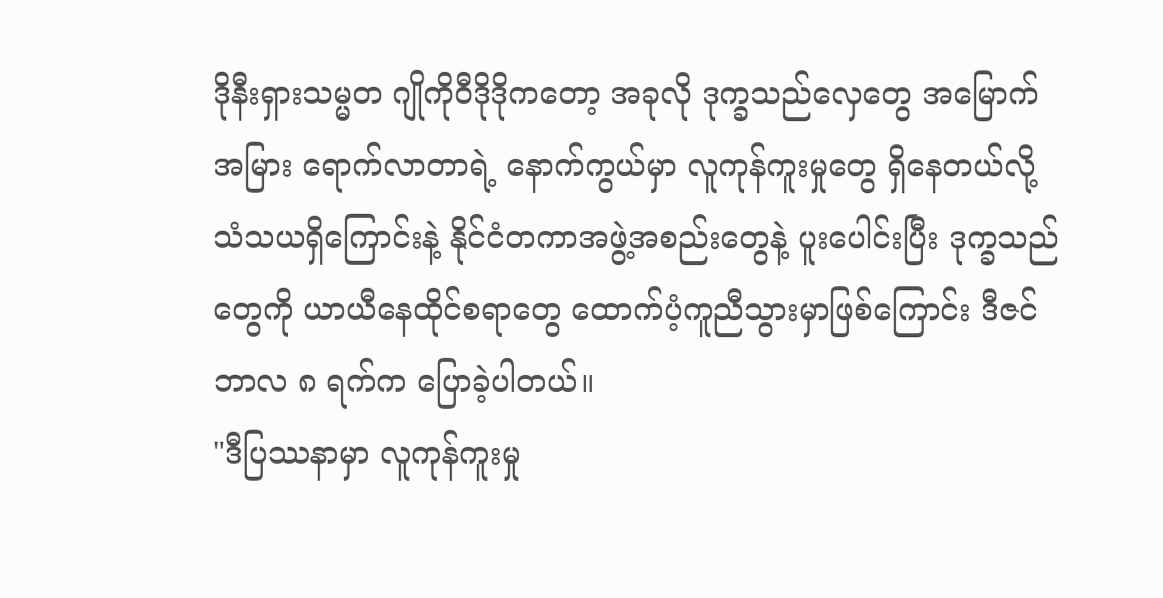ဒိုနီးရှားသမ္မတ ဂျိုကိုဝီဒိုဒိုကတော့ အခုလို ဒုက္ခသည်လှေတွေ အမြောက်အမြား ရောက်လာတာရဲ့ နောက်ကွယ်မှာ လူကုန်ကူးမှုတွေ ရှိနေတယ်လို့ သံသယရှိကြောင်းနဲ့ နိုင်ငံတကာအဖွဲ့အစည်းတွေနဲ့ ပူးပေါင်းပြီး ဒုက္ခသည်တွေကို ယာယီနေထိုင်စရာတွေ ထောက်ပံ့ကူညီသွားမှာဖြစ်ကြောင်း ဒီဇင်ဘာလ ၈ ရက်က ပြောခဲ့ပါတယ်။
"ဒီပြဿနာမှာ လူကုန်ကူးမှု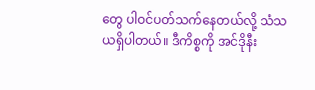တွေ ပါဝင်ပတ်သက်နေတယ်လို့ သံသယရှိပါတယ်။ ဒီကိစ္စကို အင်ဒိုနီး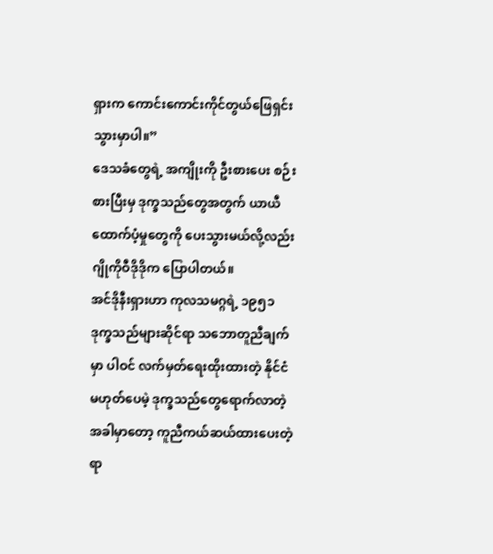ရှားက ကောင်းကောင်းကိုင်တွယ်ဖြေရှင်းသွားမှာပါ။”
ဒေသခံတွေရဲ့ အကျိုးကို ဦးစားပေး စဉ်းစားပြီးမှ ဒုက္ခသည်တွေအတွက် ယာယီ ထောက်ပံ့မှုတွေကို ပေးသွားမယ်လို့လည်း ဂျိုကိုဝီဒိုဒိုက ပြောပါတယ်။
အင်ဒိုနီးရှားဟာ ကုလသမဂ္ဂရဲ့ ၁၉၅၁ ဒုက္ခသည်များဆိုင်ရာ သဘောတူညီချက်မှာ ပါဝင် လက်မှတ်ရေးထိုးထားတဲ့ နိုင်ငံမဟုတ်ပေမဲ့ ဒုက္ခသည်တွေရောက်လာတဲ့အခါမှာတော့ ကူညီကယ်ဆယ်ထားပေးတဲ့ ရာ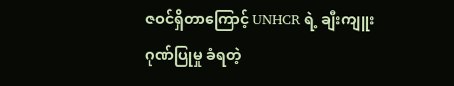ဇဝင်ရှိတာကြောင့် UNHCR ရဲ့ ချီးကျူးဂုဏ်ပြုမှု ခံရတဲ့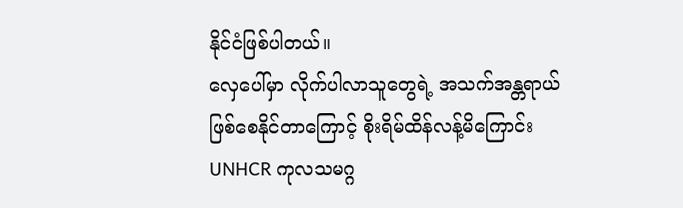နိုင်ငံဖြစ်ပါတယ်။
လှေပေါ်မှာ လိုက်ပါလာသူတွေရဲ့ အသက်အန္တရာယ်ဖြစ်စေနိုင်တာကြောင့် စိုးရိမ်ထိန်လန့်မိကြောင်း UNHCR ကုလသမဂ္ဂ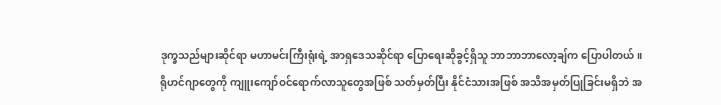ဒုက္ခသည်များဆိုင်ရာ မဟာမင်းကြီးရုံးရဲ့ အာရှဒေသဆိုင်ရာ ပြောရေးဆိုခွင့်ရှိသူ ဘာဘာဘာလော့ချ်က ပြောပါတယ်။
ရိုဟင်ဂျာတွေကို ကျူးကျော်ဝင်ရောက်လာသူတွေအဖြစ် သတ်မှတ်ပြီး နိုင်ငံသားအဖြစ် အသိအမှတ်ပြုခြင်းမရှိဘဲ အ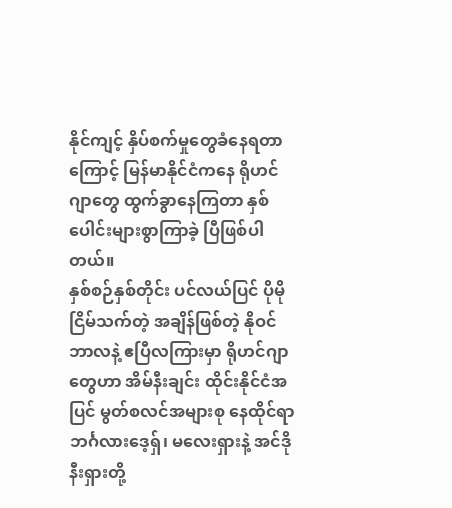နိုင်ကျင့် နှိပ်စက်မှုတွေခံနေရတာကြောင့် မြန်မာနိုင်ငံကနေ ရိုဟင်ဂျာတွေ ထွက်ခွာနေကြတာ နှစ်ပေါင်းများစွာကြာခဲ့ ပြီဖြစ်ပါတယ်။
နှစ်စဉ်နှစ်တိုင်း ပင်လယ်ပြင် ပိုမိုငြိမ်သက်တဲ့ အချိန်ဖြစ်တဲ့ နိုဝင်ဘာလနဲ့ ဧပြီလကြားမှာ ရိုဟင်ဂျာတွေဟာ အိမ်နီးချင်း ထိုင်းနိုင်ငံအပြင် မွတ်စလင်အများစု နေထိုင်ရာ ဘင်္ဂလားဒေ့ရှ်၊ မလေးရှားနဲ့ အင်ဒိုနီးရှားတို့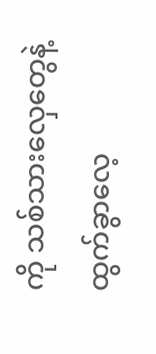ကို သစ်သားလှေတွေနဲ့ ထွက်ခွာလေ့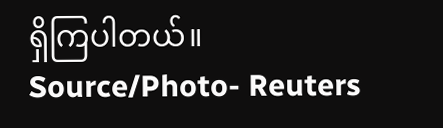ရှိကြပါတယ်။
Source/Photo- Reuters